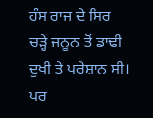ਹੰਸ ਰਾਜ ਦੇ ਸਿਰ ਚੜ੍ਹੇ ਜਨੂਨ ਤੋਂ ਡਾਢੀ ਦੁਖੀ ਤੇ ਪਰੇਸ਼ਾਨ ਸੀ। ਪਰ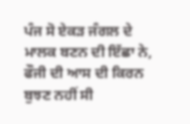ਪੰਜ ਸੋ ਏਕੜ ਜੰਗਲ ਦੇ ਮਾਲਕ ਬਣਨ ਦੀ ਇੱਛਾ ਨੇ, ਫੌਜੀ ਦੀ ਆਸ ਦੀ ਕਿਰਨ ਬੁਝਣ ਨਹੀਂ ਸੀ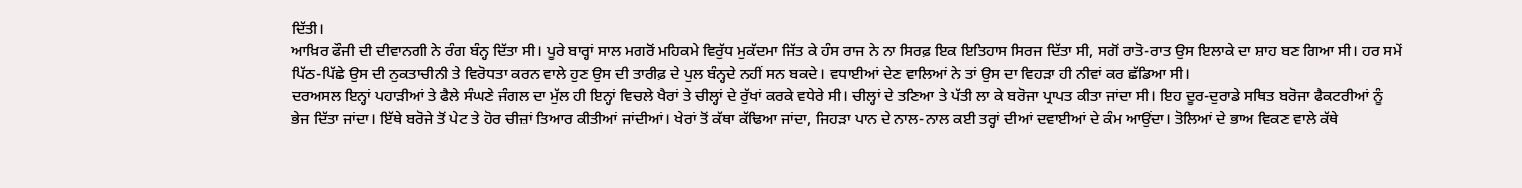ਦਿੱਤੀ।
ਆਖ਼ਿਰ ਫੌਜੀ ਦੀ ਦੀਵਾਨਗੀ ਨੇ ਰੰਗ ਬੰਨ੍ਹ ਦਿੱਤਾ ਸੀ। ਪੂਰੇ ਬਾਰ੍ਹਾਂ ਸਾਲ ਮਗਰੋਂ ਮਹਿਕਮੇ ਵਿਰੁੱਧ ਮੁਕੱਦਮਾ ਜਿੱਤ ਕੇ ਹੰਸ ਰਾਜ ਨੇ ਨਾ ਸਿਰਫ਼ ਇਕ ਇਤਿਹਾਸ ਸਿਰਜ ਦਿੱਤਾ ਸੀ, ਸਗੋਂ ਰਾਤੋ-ਰਾਤ ਉਸ ਇਲਾਕੇ ਦਾ ਸ਼ਾਹ ਬਣ ਗਿਆ ਸੀ। ਹਰ ਸਮੇਂ ਪਿੱਠ-ਪਿੱਛੇ ਉਸ ਦੀ ਨੁਕਤਾਚੀਨੀ ਤੇ ਵਿਰੋਧਤਾ ਕਰਨ ਵਾਲੇ ਹੁਣ ਉਸ ਦੀ ਤਾਰੀਫ਼ ਦੇ ਪੁਲ ਬੰਨ੍ਹਦੇ ਨਹੀਂ ਸਨ ਬਕਦੇ। ਵਧਾਈਆਂ ਦੇਣ ਵਾਲਿਆਂ ਨੇ ਤਾਂ ਉਸ ਦਾ ਵਿਹੜਾ ਹੀ ਨੀਵਾਂ ਕਰ ਛੱਡਿਆ ਸੀ।
ਦਰਅਸਲ ਇਨ੍ਹਾਂ ਪਹਾੜੀਆਂ ਤੇ ਫੈਲੇ ਸੰਘਣੇ ਜੰਗਲ ਦਾ ਮੁੱਲ ਹੀ ਇਨ੍ਹਾਂ ਵਿਚਲੇ ਖੈਰਾਂ ਤੇ ਚੀਲ੍ਹਾਂ ਦੇ ਰੁੱਖਾਂ ਕਰਕੇ ਵਧੇਰੇ ਸੀ। ਚੀਲ੍ਹਾਂ ਦੇ ਤਣਿਆ ਤੇ ਪੱਤੀ ਲਾ ਕੇ ਬਰੋਜਾ ਪ੍ਰਾਪਤ ਕੀਤਾ ਜਾਂਦਾ ਸੀ। ਇਹ ਦੂਰ-ਦੁਰਾਡੇ ਸਥਿਤ ਬਰੋਜਾ ਫੈਕਟਰੀਆਂ ਨੂੰ ਭੇਜ ਦਿੱਤਾ ਜਾਂਦਾ। ਇੱਥੇ ਬਰੋਜੇ ਤੋਂ ਪੇਟ ਤੇ ਹੋਰ ਚੀਜ਼ਾਂ ਤਿਆਰ ਕੀਤੀਆਂ ਜਾਂਦੀਆਂ। ਖੇਰਾਂ ਤੋਂ ਕੱਥਾ ਕੱਢਿਆ ਜਾਂਦਾ, ਜਿਹੜਾ ਪਾਨ ਦੇ ਨਾਲ-ਨਾਲ ਕਈ ਤਰ੍ਹਾਂ ਦੀਆਂ ਦਵਾਈਆਂ ਦੇ ਕੰਮ ਆਉਂਦਾ। ਤੋਲਿਆਂ ਦੇ ਭਾਅ ਵਿਕਣ ਵਾਲੇ ਕੱਥੇ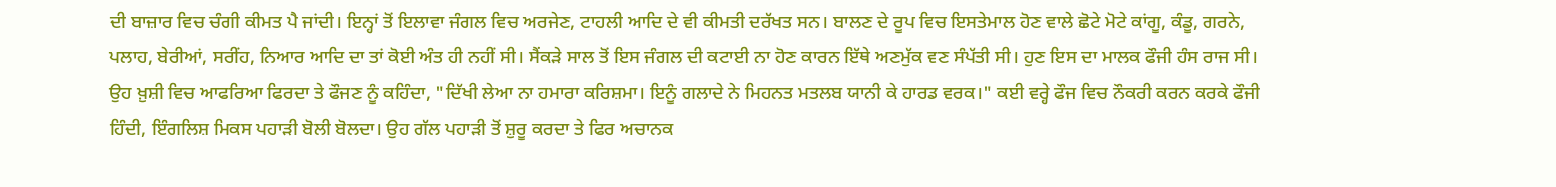ਦੀ ਬਾਜ਼ਾਰ ਵਿਚ ਚੰਗੀ ਕੀਮਤ ਪੈ ਜਾਂਦੀ। ਇਨ੍ਹਾਂ ਤੋਂ ਇਲਾਵਾ ਜੰਗਲ ਵਿਚ ਅਰਜੇਣ, ਟਾਹਲੀ ਆਦਿ ਦੇ ਵੀ ਕੀਮਤੀ ਦਰੱਖਤ ਸਨ। ਬਾਲਣ ਦੇ ਰੂਪ ਵਿਚ ਇਸਤੇਮਾਲ ਹੋਣ ਵਾਲੇ ਛੋਟੇ ਮੋਟੇ ਕਾਂਗੂ, ਕੰਡੂ, ਗਰਨੇ, ਪਲਾਹ, ਬੇਰੀਆਂ, ਸਰੀਂਹ, ਨਿਆਰ ਆਦਿ ਦਾ ਤਾਂ ਕੋਈ ਅੰਤ ਹੀ ਨਹੀਂ ਸੀ। ਸੈਂਕੜੇ ਸਾਲ ਤੋਂ ਇਸ ਜੰਗਲ ਦੀ ਕਟਾਈ ਨਾ ਹੋਣ ਕਾਰਨ ਇੱਥੇ ਅਣਮੁੱਕ ਵਣ ਸੰਪੱਤੀ ਸੀ। ਹੁਣ ਇਸ ਦਾ ਮਾਲਕ ਫੌਜੀ ਹੰਸ ਰਾਜ ਸੀ। ਉਹ ਖ਼ੁਸ਼ੀ ਵਿਚ ਆਫਰਿਆ ਫਿਰਦਾ ਤੇ ਫੌਜਣ ਨੂੰ ਕਹਿੰਦਾ, "ਦਿੱਖੀ ਲੇਆ ਨਾ ਹਮਾਰਾ ਕਰਿਸ਼ਮਾ। ਇਨੂੰ ਗਲਾਦੇ ਨੇ ਮਿਹਨਤ ਮਤਲਬ ਯਾਨੀ ਕੇ ਹਾਰਡ ਵਰਕ।" ਕਈ ਵਰ੍ਹੇ ਫੌਜ ਵਿਚ ਨੌਕਰੀ ਕਰਨ ਕਰਕੇ ਫੌਜੀ ਹਿੰਦੀ, ਇੰਗਲਿਸ਼ ਮਿਕਸ ਪਹਾੜੀ ਬੋਲੀ ਬੋਲਦਾ। ਉਹ ਗੱਲ ਪਹਾੜੀ ਤੋਂ ਸ਼ੁਰੂ ਕਰਦਾ ਤੇ ਫਿਰ ਅਚਾਨਕ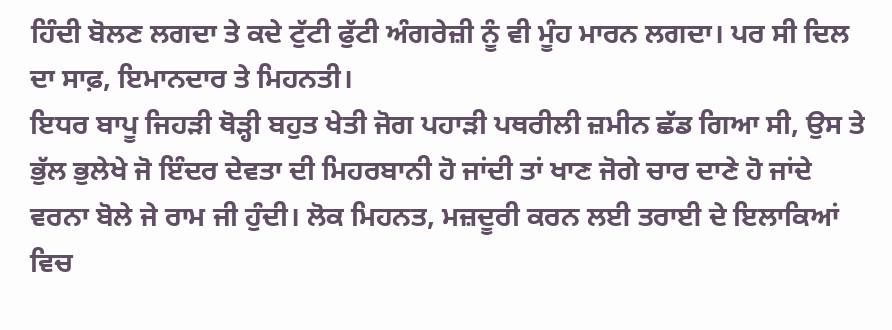ਹਿੰਦੀ ਬੋਲਣ ਲਗਦਾ ਤੇ ਕਦੇ ਟੁੱਟੀ ਫੁੱਟੀ ਅੰਗਰੇਜ਼ੀ ਨੂੰ ਵੀ ਮੂੰਹ ਮਾਰਨ ਲਗਦਾ। ਪਰ ਸੀ ਦਿਲ ਦਾ ਸਾਫ਼, ਇਮਾਨਦਾਰ ਤੇ ਮਿਹਨਤੀ।
ਇਧਰ ਬਾਪੂ ਜਿਹੜੀ ਥੋੜ੍ਹੀ ਬਹੁਤ ਖੇਤੀ ਜੋਗ ਪਹਾੜੀ ਪਥਰੀਲੀ ਜ਼ਮੀਨ ਛੱਡ ਗਿਆ ਸੀ, ਉਸ ਤੇ ਭੁੱਲ ਭੁਲੇਖੇ ਜੋ ਇੰਦਰ ਦੇਵਤਾ ਦੀ ਮਿਹਰਬਾਨੀ ਹੋ ਜਾਂਦੀ ਤਾਂ ਖਾਣ ਜੋਗੇ ਚਾਰ ਦਾਣੇ ਹੋ ਜਾਂਦੇ ਵਰਨਾ ਬੋਲੇ ਜੇ ਰਾਮ ਜੀ ਹੁੰਦੀ। ਲੋਕ ਮਿਹਨਤ, ਮਜ਼ਦੂਰੀ ਕਰਨ ਲਈ ਤਰਾਈ ਦੇ ਇਲਾਕਿਆਂ ਵਿਚ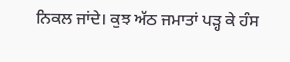ਨਿਕਲ ਜਾਂਦੇ। ਕੁਝ ਅੱਠ ਜਮਾਤਾਂ ਪੜ੍ਹ ਕੇ ਹੰਸ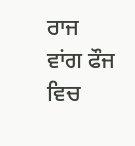ਰਾਜ ਵਾਂਗ ਫੌਜ ਵਿਚ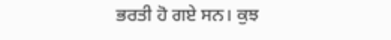ਭਰਤੀ ਹੋ ਗਏ ਸਨ। ਕੁਝ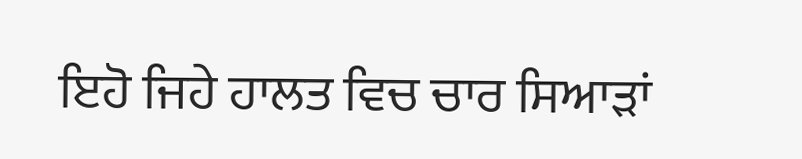ਇਹੋ ਜਿਹੇ ਹਾਲਤ ਵਿਚ ਚਾਰ ਸਿਆੜਾਂ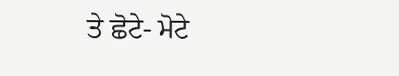ਤੇ ਛੋਟੇ- ਮੋਟੇ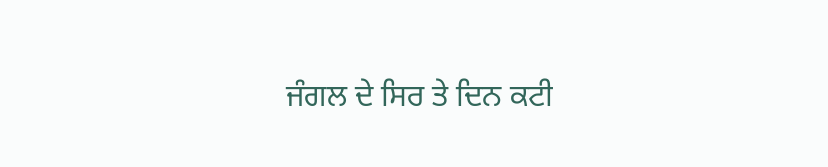ਜੰਗਲ ਦੇ ਸਿਰ ਤੇ ਦਿਨ ਕਟੀ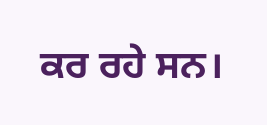ਕਰ ਰਹੇ ਸਨ।